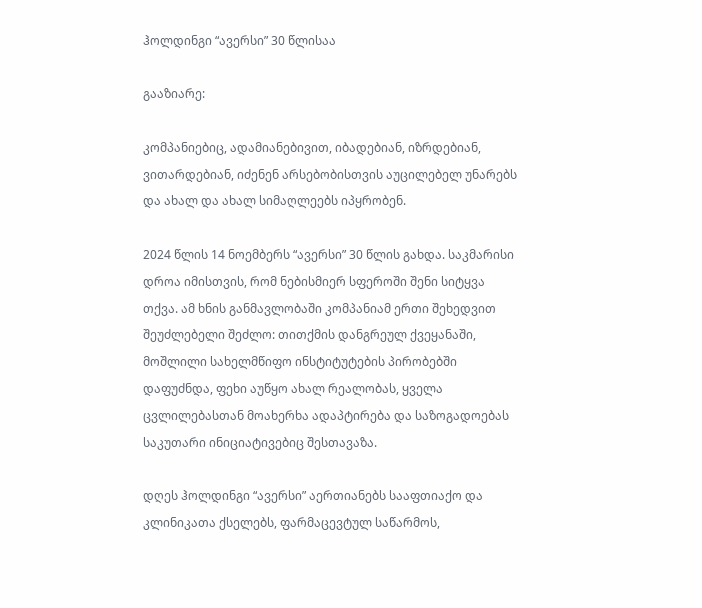ჰოლდინგი “ავერსი” 30 წლისაა

გააზიარე:

კომპანიებიც, ადამიანებივით, იბადებიან, იზრდებიან, ვითარდებიან, იძენენ არსებობისთვის აუცილებელ უნარებს და ახალ და ახალ სიმაღლეებს იპყრობენ.

2024 წლის 14 ნოემბერს “ავერსი” 30 წლის გახდა. საკმარისი დროა იმისთვის, რომ ნებისმიერ სფეროში შენი სიტყვა თქვა. ამ ხნის განმავლობაში კომპანიამ ერთი შეხედვით შეუძლებელი შეძლო: თითქმის დანგრეულ ქვეყანაში, მოშლილი სახელმწიფო ინსტიტუტების პირობებში დაფუძნდა, ფეხი აუწყო ახალ რეალობას, ყველა ცვლილებასთან მოახერხა ადაპტირება და საზოგადოებას საკუთარი ინიციატივებიც შესთავაზა.

დღეს ჰოლდინგი “ავერსი” აერთიანებს სააფთიაქო და კლინიკათა ქსელებს, ფარმაცევტულ საწარმოს,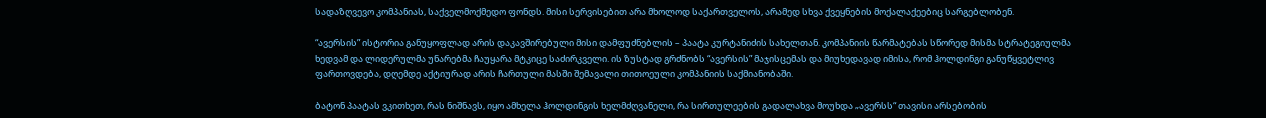სადაზღვევო კომპანიას, საქველმოქმედო ფონდს. მისი სერვისებით არა მხოლოდ საქართველოს, არამედ სხვა ქვეყნების მოქალაქეებიც სარგებლობენ.

“ავერსის” ისტორია განუყოფლად არის დაკავშირებული მისი დამფუძნებლის – პაატა კურტანიძის სახელთან. კომპანიის წარმატებას სწორედ მისმა სტრატეგიულმა ხედვამ და ლიდერულმა უნარებმა ჩაუყარა მტკიცე საძირკველი. ის ზუსტად გრძნობს “ავერსის” მაჯისცემას და მიუხედავად იმისა, რომ ჰოლდინგი განუწყვეტლივ ფართოვდება, დღემდე აქტიურად არის ჩართული მასში შემავალი თითოეული კომპანიის საქმიანობაში.

ბატონ პაატას ვკითხეთ, რას ნიშნავს, იყო ამხელა ჰოლდინგის ხელმძღვანელი, რა სირთულეების გადალახვა მოუხდა „ავერსს“ თავისი არსებობის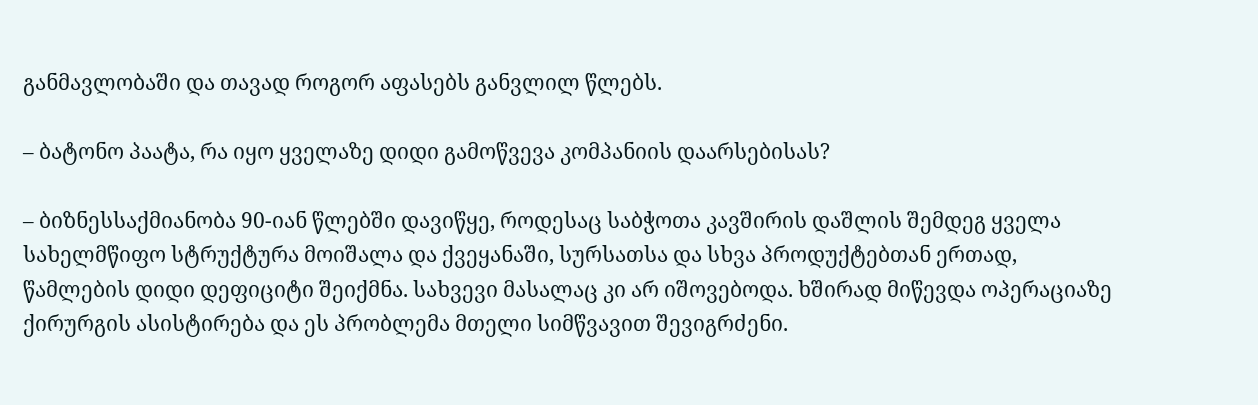განმავლობაში და თავად როგორ აფასებს განვლილ წლებს.

– ბატონო პაატა, რა იყო ყველაზე დიდი გამოწვევა კომპანიის დაარსებისას?

– ბიზნესსაქმიანობა 90-იან წლებში დავიწყე, როდესაც საბჭოთა კავშირის დაშლის შემდეგ ყველა სახელმწიფო სტრუქტურა მოიშალა და ქვეყანაში, სურსათსა და სხვა პროდუქტებთან ერთად, წამლების დიდი დეფიციტი შეიქმნა. სახვევი მასალაც კი არ იშოვებოდა. ხშირად მიწევდა ოპერაციაზე ქირურგის ასისტირება და ეს პრობლემა მთელი სიმწვავით შევიგრძენი.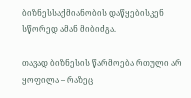ბიზნესსაქმიანობის დაწყებისკენ სწორედ ამან მიბიძგა.

თავად ბიზნესის წარმოება რთული არ ყოფილა – რაზეც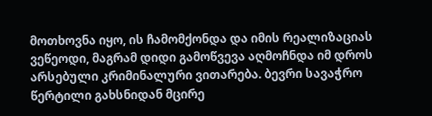მოთხოვნა იყო, ის ჩამომქონდა და იმის რეალიზაციას ვეწეოდი, მაგრამ დიდი გამოწვევა აღმოჩნდა იმ დროს არსებული კრიმინალური ვითარება. ბევრი სავაჭრო წერტილი გახსნიდან მცირე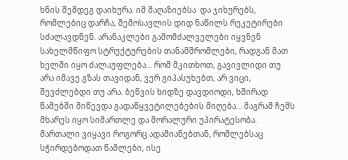ხნის შემდეგ დაიხურა. იმ მაღაზიებსა  და ჯიხურებს, რომლებიც დარჩა, შემოსავლის დიდ ნაწილს რეკეტირები სძალავდნენ. არანაკლები გამომძალველები იყვნენ სახელმწიფო სტრუქტურების თანამშრომლები, რადგან მათ ხელში იყო ძალაუფლება... რომ მკითხოთ, გავივლიდი თუ არა იმავე გზას თავიდან, ვერ გიპასუხებთ, არ ვიცი, შევძლებდი თუ არა. ბეწვის ხიდზე დავდიოდი, ხშირად წამებში მიწევდა გადაწყვეტილებების მიღება... მაგრამ ჩემს მხარეს იყო სიმართლე და მორალური უპირატესობა. მართალი ვიყავი როგორც ადამიანებთან, რომლებსაც სჭირდებოდათ წამლები, ისე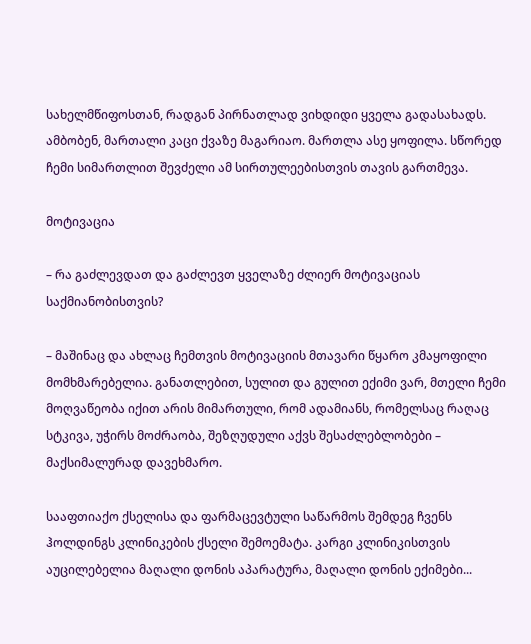სახელმწიფოსთან, რადგან პირნათლად ვიხდიდი ყველა გადასახადს. ამბობენ, მართალი კაცი ქვაზე მაგარიაო. მართლა ასე ყოფილა. სწორედ ჩემი სიმართლით შევძელი ამ სირთულეებისთვის თავის გართმევა.

მოტივაცია

– რა გაძლევდათ და გაძლევთ ყველაზე ძლიერ მოტივაციას საქმიანობისთვის?

– მაშინაც და ახლაც ჩემთვის მოტივაციის მთავარი წყარო კმაყოფილი მომხმარებელია. განათლებით, სულით და გულით ექიმი ვარ, მთელი ჩემი მოღვაწეობა იქით არის მიმართული, რომ ადამიანს, რომელსაც რაღაც სტკივა, უჭირს მოძრაობა, შეზღუდული აქვს შესაძლებლობები – მაქსიმალურად დავეხმარო.

სააფთიაქო ქსელისა და ფარმაცევტული საწარმოს შემდეგ ჩვენს ჰოლდინგს კლინიკების ქსელი შემოემატა. კარგი კლინიკისთვის აუცილებელია მაღალი დონის აპარატურა, მაღალი დონის ექიმები...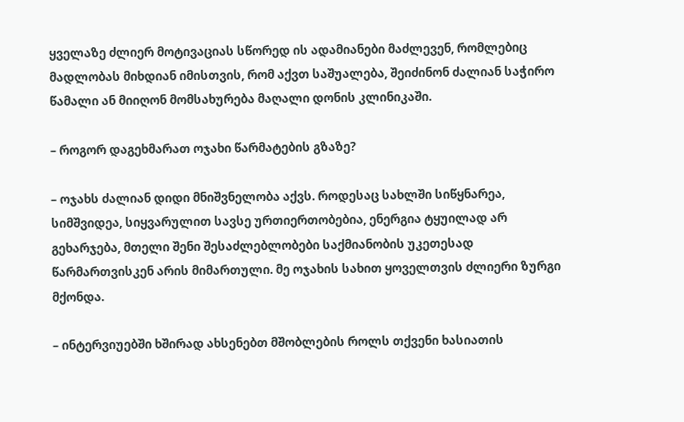ყველაზე ძლიერ მოტივაციას სწორედ ის ადამიანები მაძლევენ, რომლებიც მადლობას მიხდიან იმისთვის, რომ აქვთ საშუალება, შეიძინონ ძალიან საჭირო წამალი ან მიიღონ მომსახურება მაღალი დონის კლინიკაში.

– როგორ დაგეხმარათ ოჯახი წარმატების გზაზე?

– ოჯახს ძალიან დიდი მნიშვნელობა აქვს. როდესაც სახლში სიწყნარეა, სიმშვიდეა, სიყვარულით სავსე ურთიერთობებია, ენერგია ტყუილად არ გეხარჯება, მთელი შენი შესაძლებლობები საქმიანობის უკეთესად წარმართვისკენ არის მიმართული. მე ოჯახის სახით ყოველთვის ძლიერი ზურგი მქონდა.

– ინტერვიუებში ხშირად ახსენებთ მშობლების როლს თქვენი ხასიათის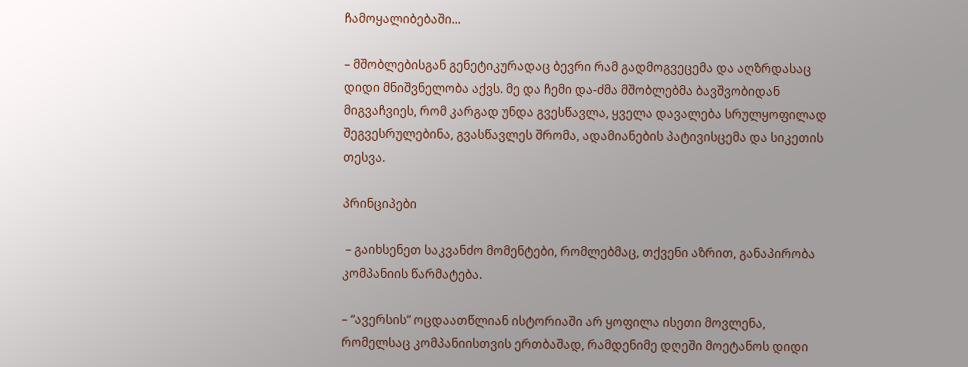ჩამოყალიბებაში...

– მშობლებისგან გენეტიკურადაც ბევრი რამ გადმოგვეცემა და აღზრდასაც დიდი მნიშვნელობა აქვს. მე და ჩემი და-ძმა მშობლებმა ბავშვობიდან მიგვაჩვიეს, რომ კარგად უნდა გვესწავლა, ყველა დავალება სრულყოფილად შეგვესრულებინა, გვასწავლეს შრომა, ადამიანების პატივისცემა და სიკეთის თესვა.

პრინციპები

 – გაიხსენეთ საკვანძო მომენტები, რომლებმაც, თქვენი აზრით, განაპირობა კომპანიის წარმატება.

– “ავერსის” ოცდაათწლიან ისტორიაში არ ყოფილა ისეთი მოვლენა, რომელსაც კომპანიისთვის ერთბაშად, რამდენიმე დღეში მოეტანოს დიდი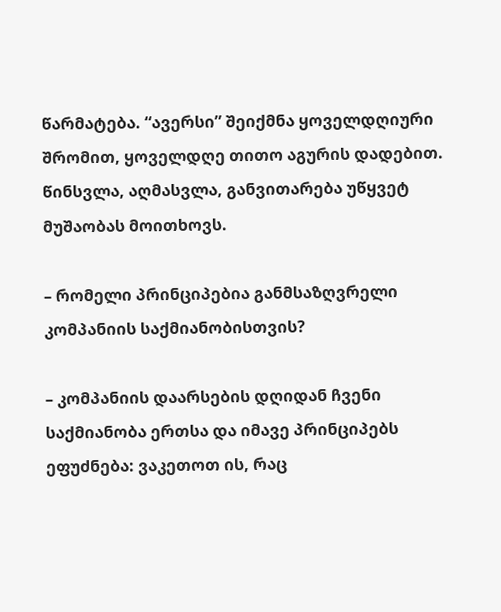წარმატება. “ავერსი” შეიქმნა ყოველდღიური შრომით, ყოველდღე თითო აგურის დადებით. წინსვლა, აღმასვლა, განვითარება უწყვეტ მუშაობას მოითხოვს.

– რომელი პრინციპებია განმსაზღვრელი კომპანიის საქმიანობისთვის?

– კომპანიის დაარსების დღიდან ჩვენი საქმიანობა ერთსა და იმავე პრინციპებს ეფუძნება: ვაკეთოთ ის, რაც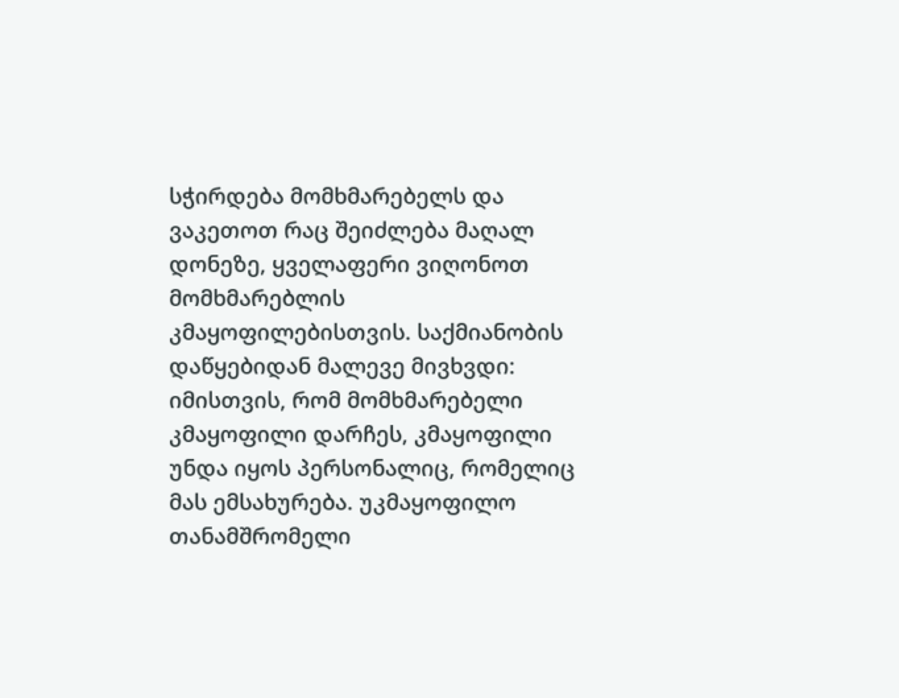სჭირდება მომხმარებელს და ვაკეთოთ რაც შეიძლება მაღალ დონეზე, ყველაფერი ვიღონოთ მომხმარებლის კმაყოფილებისთვის. საქმიანობის დაწყებიდან მალევე მივხვდი: იმისთვის, რომ მომხმარებელი კმაყოფილი დარჩეს, კმაყოფილი უნდა იყოს პერსონალიც, რომელიც მას ემსახურება. უკმაყოფილო თანამშრომელი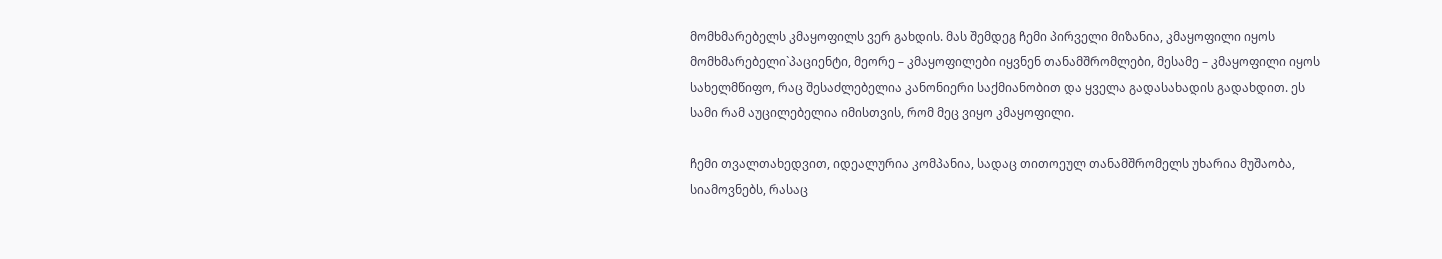მომხმარებელს კმაყოფილს ვერ გახდის. მას შემდეგ ჩემი პირველი მიზანია, კმაყოფილი იყოს მომხმარებელი`პაციენტი, მეორე – კმაყოფილები იყვნენ თანამშრომლები, მესამე – კმაყოფილი იყოს სახელმწიფო, რაც შესაძლებელია კანონიერი საქმიანობით და ყველა გადასახადის გადახდით. ეს სამი რამ აუცილებელია იმისთვის, რომ მეც ვიყო კმაყოფილი.

ჩემი თვალთახედვით, იდეალურია კომპანია, სადაც თითოეულ თანამშრომელს უხარია მუშაობა, სიამოვნებს, რასაც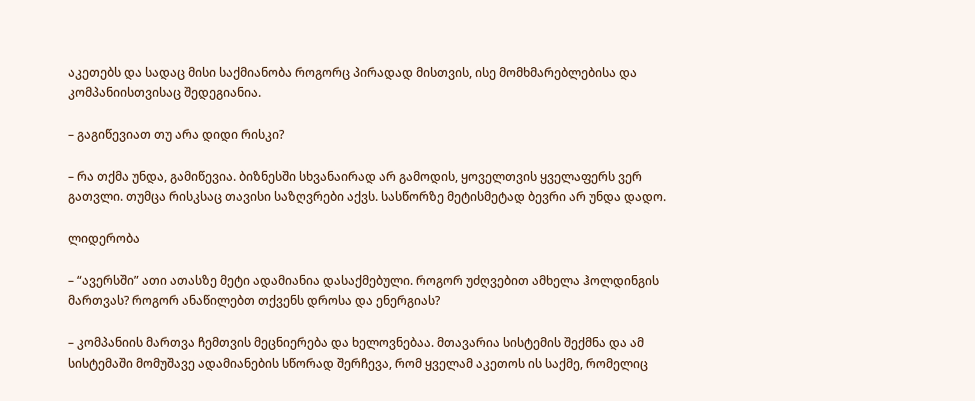აკეთებს და სადაც მისი საქმიანობა როგორც პირადად მისთვის, ისე მომხმარებლებისა და კომპანიისთვისაც შედეგიანია.

– გაგიწევიათ თუ არა დიდი რისკი?

– რა თქმა უნდა, გამიწევია. ბიზნესში სხვანაირად არ გამოდის, ყოველთვის ყველაფერს ვერ გათვლი. თუმცა რისკსაც თავისი საზღვრები აქვს. სასწორზე მეტისმეტად ბევრი არ უნდა დადო.

ლიდერობა

– “ავერსში” ათი ათასზე მეტი ადამიანია დასაქმებული. როგორ უძღვებით ამხელა ჰოლდინგის მართვას? როგორ ანაწილებთ თქვენს დროსა და ენერგიას?

– კომპანიის მართვა ჩემთვის მეცნიერება და ხელოვნებაა. მთავარია სისტემის შექმნა და ამ სისტემაში მომუშავე ადამიანების სწორად შერჩევა, რომ ყველამ აკეთოს ის საქმე, რომელიც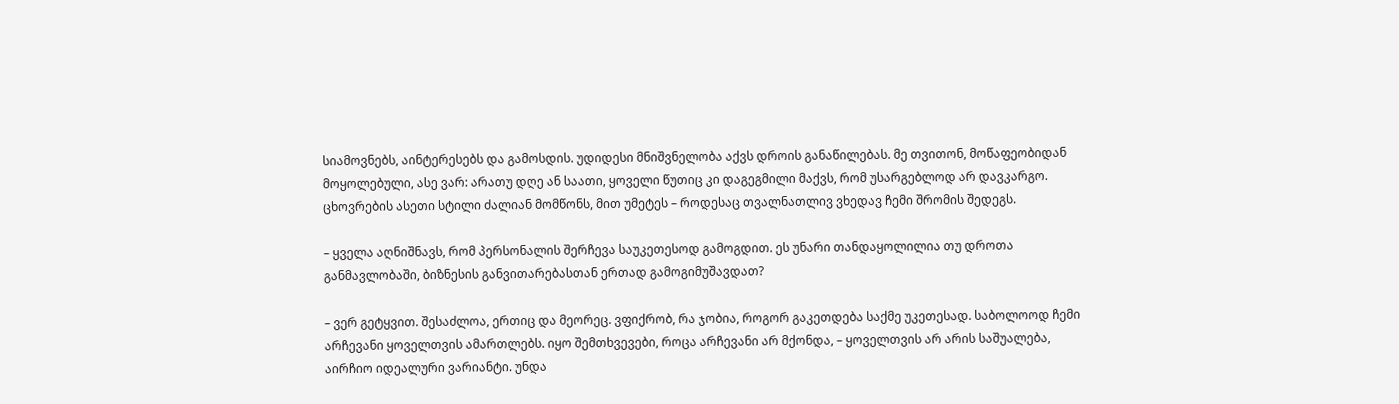სიამოვნებს, აინტერესებს და გამოსდის. უდიდესი მნიშვნელობა აქვს დროის განაწილებას. მე თვითონ, მოწაფეობიდან მოყოლებული, ასე ვარ: არათუ დღე ან საათი, ყოველი წუთიც კი დაგეგმილი მაქვს, რომ უსარგებლოდ არ დავკარგო. ცხოვრების ასეთი სტილი ძალიან მომწონს, მით უმეტეს – როდესაც თვალნათლივ ვხედავ ჩემი შრომის შედეგს.

– ყველა აღნიშნავს, რომ პერსონალის შერჩევა საუკეთესოდ გამოგდით. ეს უნარი თანდაყოლილია თუ დროთა განმავლობაში, ბიზნესის განვითარებასთან ერთად გამოგიმუშავდათ?

– ვერ გეტყვით. შესაძლოა, ერთიც და მეორეც. ვფიქრობ, რა ჯობია, როგორ გაკეთდება საქმე უკეთესად. საბოლოოდ ჩემი არჩევანი ყოველთვის ამართლებს. იყო შემთხვევები, როცა არჩევანი არ მქონდა, – ყოველთვის არ არის საშუალება, აირჩიო იდეალური ვარიანტი. უნდა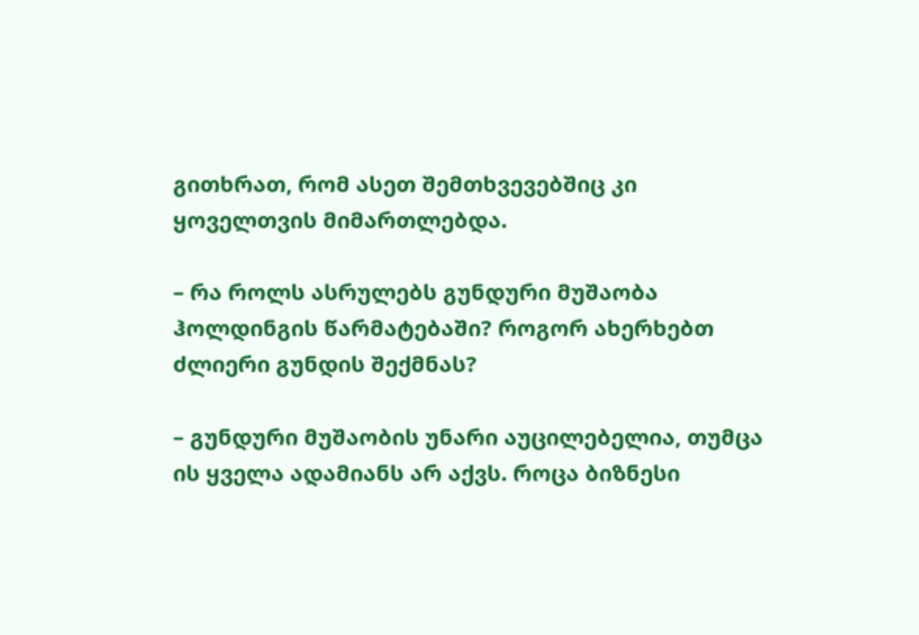გითხრათ, რომ ასეთ შემთხვევებშიც კი ყოველთვის მიმართლებდა.

– რა როლს ასრულებს გუნდური მუშაობა ჰოლდინგის წარმატებაში? როგორ ახერხებთ ძლიერი გუნდის შექმნას?

– გუნდური მუშაობის უნარი აუცილებელია, თუმცა ის ყველა ადამიანს არ აქვს. როცა ბიზნესი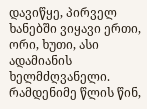დავიწყე, პირველ ხანებში ვიყავი ერთი, ორი, ხუთი, ასი ადამიანის ხელმძღვანელი. რამდენიმე წლის წინ,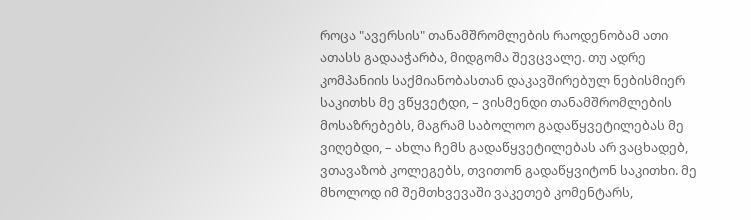როცა "ავერსის" თანამშრომლების რაოდენობამ ათი ათასს გადააჭარბა, მიდგომა შევცვალე. თუ ადრე კომპანიის საქმიანობასთან დაკავშირებულ ნებისმიერ საკითხს მე ვწყვეტდი, – ვისმენდი თანამშრომლების მოსაზრებებს, მაგრამ საბოლოო გადაწყვეტილებას მე ვიღებდი, – ახლა ჩემს გადაწყვეტილებას არ ვაცხადებ, ვთავაზობ კოლეგებს, თვითონ გადაწყვიტონ საკითხი. მე მხოლოდ იმ შემთხვევაში ვაკეთებ კომენტარს,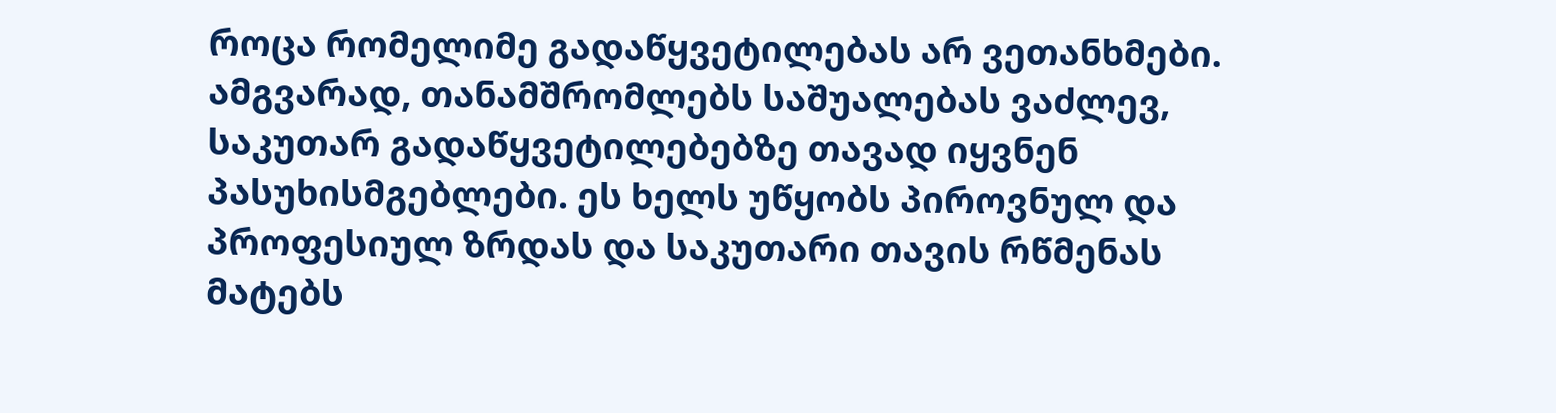როცა რომელიმე გადაწყვეტილებას არ ვეთანხმები. ამგვარად, თანამშრომლებს საშუალებას ვაძლევ, საკუთარ გადაწყვეტილებებზე თავად იყვნენ პასუხისმგებლები. ეს ხელს უწყობს პიროვნულ და პროფესიულ ზრდას და საკუთარი თავის რწმენას მატებს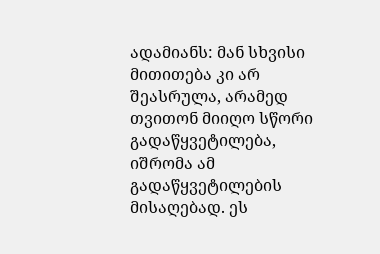ადამიანს: მან სხვისი მითითება კი არ შეასრულა, არამედ თვითონ მიიღო სწორი გადაწყვეტილება, იშრომა ამ გადაწყვეტილების მისაღებად. ეს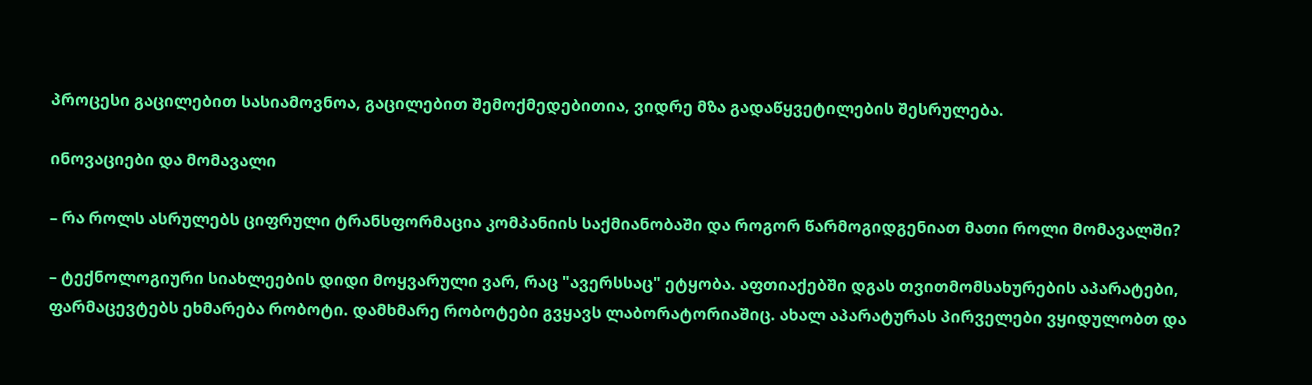პროცესი გაცილებით სასიამოვნოა, გაცილებით შემოქმედებითია, ვიდრე მზა გადაწყვეტილების შესრულება.

ინოვაციები და მომავალი

– რა როლს ასრულებს ციფრული ტრანსფორმაცია კომპანიის საქმიანობაში და როგორ წარმოგიდგენიათ მათი როლი მომავალში?

– ტექნოლოგიური სიახლეების დიდი მოყვარული ვარ, რაც "ავერსსაც" ეტყობა. აფთიაქებში დგას თვითმომსახურების აპარატები, ფარმაცევტებს ეხმარება რობოტი. დამხმარე რობოტები გვყავს ლაბორატორიაშიც. ახალ აპარატურას პირველები ვყიდულობთ და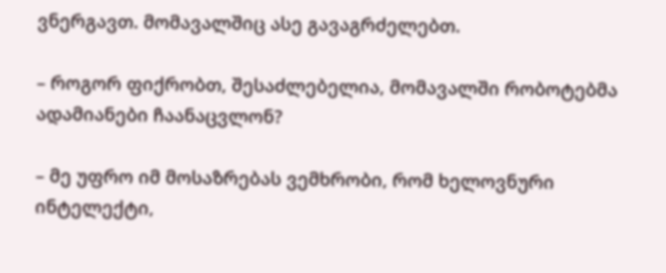ვნერგავთ. მომავალშიც ასე გავაგრძელებთ.

– როგორ ფიქრობთ, შესაძლებელია, მომავალში რობოტებმა ადამიანები ჩაანაცვლონ?

– მე უფრო იმ მოსაზრებას ვემხრობი, რომ ხელოვნური ინტელექტი,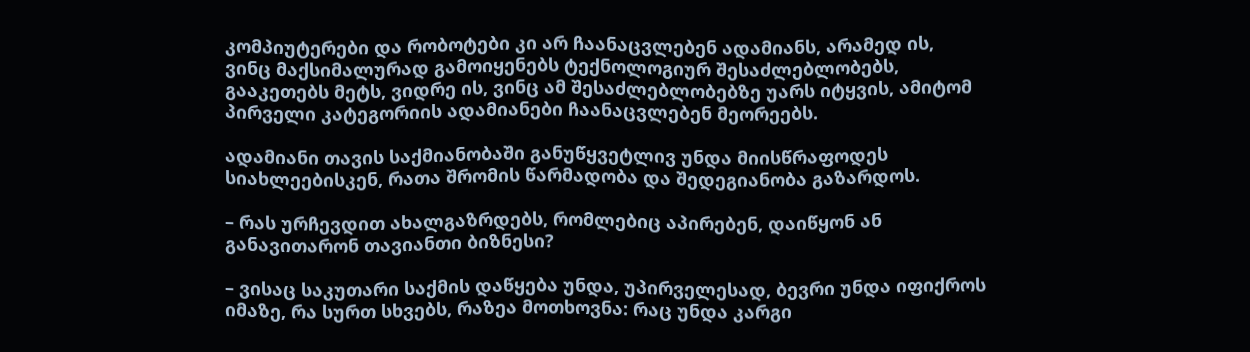კომპიუტერები და რობოტები კი არ ჩაანაცვლებენ ადამიანს, არამედ ის,  ვინც მაქსიმალურად გამოიყენებს ტექნოლოგიურ შესაძლებლობებს, გააკეთებს მეტს, ვიდრე ის, ვინც ამ შესაძლებლობებზე უარს იტყვის, ამიტომ პირველი კატეგორიის ადამიანები ჩაანაცვლებენ მეორეებს.

ადამიანი თავის საქმიანობაში განუწყვეტლივ უნდა მიისწრაფოდეს სიახლეებისკენ, რათა შრომის წარმადობა და შედეგიანობა გაზარდოს.

– რას ურჩევდით ახალგაზრდებს, რომლებიც აპირებენ, დაიწყონ ან განავითარონ თავიანთი ბიზნესი?

– ვისაც საკუთარი საქმის დაწყება უნდა, უპირველესად, ბევრი უნდა იფიქროს იმაზე, რა სურთ სხვებს, რაზეა მოთხოვნა: რაც უნდა კარგი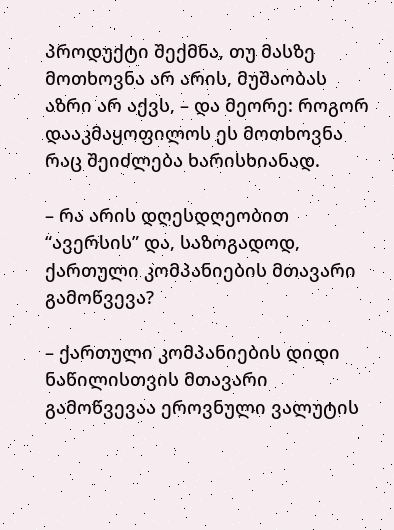პროდუქტი შექმნა, თუ მასზე მოთხოვნა არ არის, მუშაობას აზრი არ აქვს, – და მეორე: როგორ დააკმაყოფილოს ეს მოთხოვნა რაც შეიძლება ხარისხიანად.

– რა არის დღესდღეობით “ავერსის” და, საზოგადოდ, ქართული კომპანიების მთავარი გამოწვევა?

– ქართული კომპანიების დიდი ნაწილისთვის მთავარი გამოწვევაა ეროვნული ვალუტის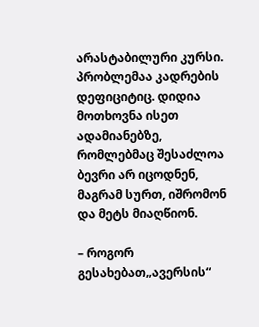არასტაბილური კურსი. პრობლემაა კადრების დეფიციტიც. დიდია მოთხოვნა ისეთ ადამიანებზე, რომლებმაც შესაძლოა ბევრი არ იცოდნენ, მაგრამ სურთ, იშრომონ და მეტს მიაღწიონ.

– როგორ გესახებათ„ავერსის“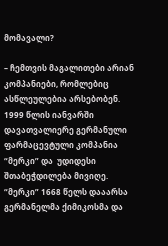მომავალი?

– ჩემთვის მაგალითები არიან კომპანიები, რომლებიც ასწლეულებია არსებობენ. 1999 წლის იანვარში დავათვალიერე გერმანული ფარმაცევტული კომპანია “მერკი” და  უდიდესი შთაბეჭდილება მივიღე. “მერკი” 1668 წელს დააარსა გერმანელმა ქიმიკოსმა და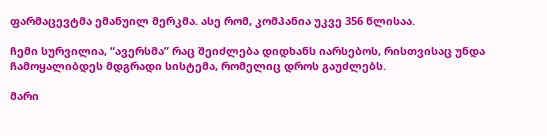ფარმაცევტმა ემანუილ მერკმა. ასე რომ, კომპანია უკვე 356 წლისაა.

ჩემი სურვილია, “ავერსმა” რაც შეიძლება დიდხანს იარსებოს, რისთვისაც უნდა ჩამოყალიბდეს მდგრადი სისტემა, რომელიც დროს გაუძლებს.

მარი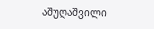აშუღაშვილი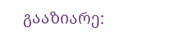გააზიარე: